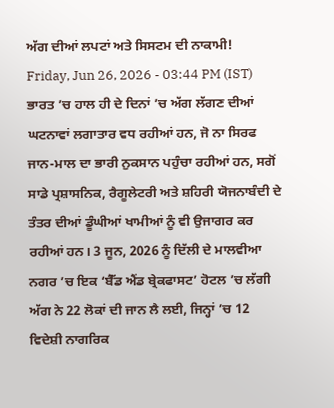ਅੱਗ ਦੀਆਂ ਲਪਟਾਂ ਅਤੇ ਸਿਸਟਮ ਦੀ ਨਾਕਾਮੀ!
Friday, Jun 26, 2026 - 03:44 PM (IST)
ਭਾਰਤ ’ਚ ਹਾਲ ਹੀ ਦੇ ਦਿਨਾਂ ’ਚ ਅੱਗ ਲੱਗਣ ਦੀਆਂ ਘਟਨਾਵਾਂ ਲਗਾਤਾਰ ਵਧ ਰਹੀਆਂ ਹਨ, ਜੋ ਨਾ ਸਿਰਫ ਜਾਨ-ਮਾਲ ਦਾ ਭਾਰੀ ਨੁਕਸਾਨ ਪਹੁੰਚਾ ਰਹੀਆਂ ਹਨ, ਸਗੋਂ ਸਾਡੇ ਪ੍ਰਸ਼ਾਸਨਿਕ, ਰੈਗੂਲੇਟਰੀ ਅਤੇ ਸ਼ਹਿਰੀ ਯੋਜਨਾਬੰਦੀ ਦੇ ਤੰਤਰ ਦੀਆਂ ਡੂੰਘੀਆਂ ਖਾਮੀਆਂ ਨੂੰ ਵੀ ਉਜਾਗਰ ਕਰ ਰਹੀਆਂ ਹਨ। 3 ਜੂਨ, 2026 ਨੂੰ ਦਿੱਲੀ ਦੇ ਮਾਲਵੀਆ ਨਗਰ ’ਚ ਇਕ ‘ਬੈੱਡ ਐਂਡ ਬ੍ਰੇਕਫਾਸਟ’ ਹੋਟਲ ’ਚ ਲੱਗੀ ਅੱਗ ਨੇ 22 ਲੋਕਾਂ ਦੀ ਜਾਨ ਲੈ ਲਈ, ਜਿਨ੍ਹਾਂ ’ਚ 12 ਵਿਦੇਸ਼ੀ ਨਾਗਰਿਕ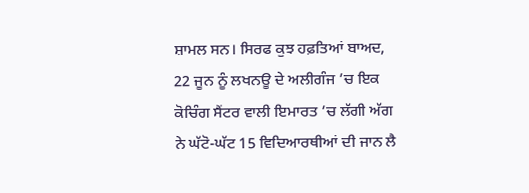ਸ਼ਾਮਲ ਸਨ। ਸਿਰਫ ਕੁਝ ਹਫ਼ਤਿਆਂ ਬਾਅਦ, 22 ਜੂਨ ਨੂੰ ਲਖਨਊ ਦੇ ਅਲੀਗੰਜ ’ਚ ਇਕ ਕੋਚਿੰਗ ਸੈਂਟਰ ਵਾਲੀ ਇਮਾਰਤ ’ਚ ਲੱਗੀ ਅੱਗ ਨੇ ਘੱਟੋ-ਘੱਟ 15 ਵਿਦਿਆਰਥੀਆਂ ਦੀ ਜਾਨ ਲੈ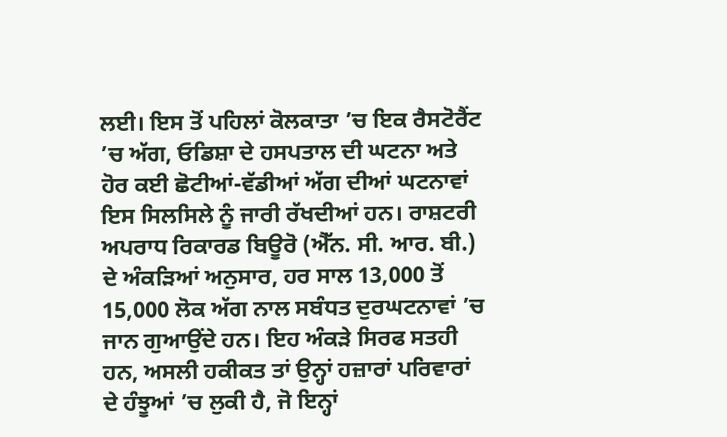ਲਈ। ਇਸ ਤੋਂ ਪਹਿਲਾਂ ਕੋਲਕਾਤਾ ’ਚ ਇਕ ਰੈਸਟੋਰੈਂਟ ’ਚ ਅੱਗ, ਓਡਿਸ਼ਾ ਦੇ ਹਸਪਤਾਲ ਦੀ ਘਟਨਾ ਅਤੇ ਹੋਰ ਕਈ ਛੋਟੀਆਂ-ਵੱਡੀਆਂ ਅੱਗ ਦੀਆਂ ਘਟਨਾਵਾਂ ਇਸ ਸਿਲਸਿਲੇ ਨੂੰ ਜਾਰੀ ਰੱਖਦੀਆਂ ਹਨ। ਰਾਸ਼ਟਰੀ ਅਪਰਾਧ ਰਿਕਾਰਡ ਬਿਊਰੋ (ਐੱਨ. ਸੀ. ਆਰ. ਬੀ.) ਦੇ ਅੰਕੜਿਆਂ ਅਨੁਸਾਰ, ਹਰ ਸਾਲ 13,000 ਤੋਂ 15,000 ਲੋਕ ਅੱਗ ਨਾਲ ਸਬੰਧਤ ਦੁਰਘਟਨਾਵਾਂ ’ਚ ਜਾਨ ਗੁਆਉਂਦੇ ਹਨ। ਇਹ ਅੰਕੜੇ ਸਿਰਫ ਸਤਹੀ ਹਨ, ਅਸਲੀ ਹਕੀਕਤ ਤਾਂ ਉਨ੍ਹਾਂ ਹਜ਼ਾਰਾਂ ਪਰਿਵਾਰਾਂ ਦੇ ਹੰਝੂਆਂ ’ਚ ਲੁਕੀ ਹੈ, ਜੋ ਇਨ੍ਹਾਂ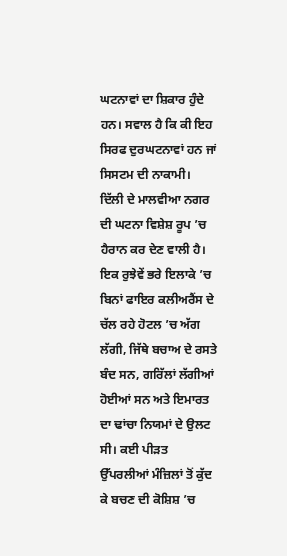ਘਟਨਾਵਾਂ ਦਾ ਸ਼ਿਕਾਰ ਹੁੰਦੇ ਹਨ। ਸਵਾਲ ਹੈ ਕਿ ਕੀ ਇਹ ਸਿਰਫ ਦੁਰਘਟਨਾਵਾਂ ਹਨ ਜਾਂ ਸਿਸਟਮ ਦੀ ਨਾਕਾਮੀ।
ਦਿੱਲੀ ਦੇ ਮਾਲਵੀਆ ਨਗਰ ਦੀ ਘਟਨਾ ਵਿਸ਼ੇਸ਼ ਰੂਪ ’ਚ ਹੈਰਾਨ ਕਰ ਦੇਣ ਵਾਲੀ ਹੈ। ਇਕ ਰੁਝੇਵੇਂ ਭਰੇ ਇਲਾਕੇ ’ਚ ਬਿਨਾਂ ਫਾਇਰ ਕਲੀਅਰੈਂਸ ਦੇ ਚੱਲ ਰਹੇ ਹੋਟਲ ’ਚ ਅੱਗ ਲੱਗੀ, ਜਿੱਥੇ ਬਚਾਅ ਦੇ ਰਸਤੇ ਬੰਦ ਸਨ, ਗਰਿੱਲਾਂ ਲੱਗੀਆਂ ਹੋਈਆਂ ਸਨ ਅਤੇ ਇਮਾਰਤ ਦਾ ਢਾਂਚਾ ਨਿਯਮਾਂ ਦੇ ਉਲਟ ਸੀ। ਕਈ ਪੀੜਤ ਉੱਪਰਲੀਆਂ ਮੰਜ਼ਿਲਾਂ ਤੋਂ ਕੁੱਦ ਕੇ ਬਚਣ ਦੀ ਕੋਸ਼ਿਸ਼ ’ਚ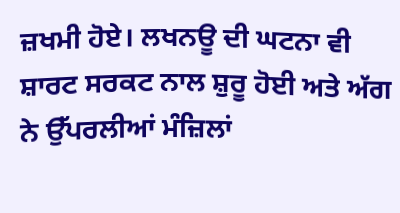ਜ਼ਖਮੀ ਹੋਏ। ਲਖਨਊ ਦੀ ਘਟਨਾ ਵੀ ਸ਼ਾਰਟ ਸਰਕਟ ਨਾਲ ਸ਼ੁਰੂ ਹੋਈ ਅਤੇ ਅੱਗ ਨੇ ਉੱਪਰਲੀਆਂ ਮੰਜ਼ਿਲਾਂ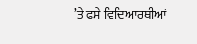’ਤੇ ਫਸੇ ਵਿਦਿਆਰਥੀਆਂ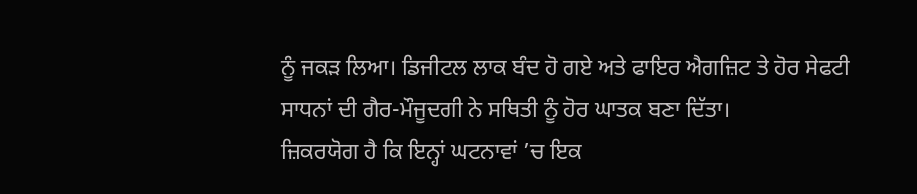ਨੂੰ ਜਕੜ ਲਿਆ। ਡਿਜੀਟਲ ਲਾਕ ਬੰਦ ਹੋ ਗਏ ਅਤੇ ਫਾਇਰ ਐਗਜ਼ਿਟ ਤੇ ਹੋਰ ਸੇਫਟੀ ਸਾਧਨਾਂ ਦੀ ਗੈਰ-ਮੌਜੂਦਗੀ ਨੇ ਸਥਿਤੀ ਨੂੰ ਹੋਰ ਘਾਤਕ ਬਣਾ ਦਿੱਤਾ।
ਜ਼ਿਕਰਯੋਗ ਹੈ ਕਿ ਇਨ੍ਹਾਂ ਘਟਨਾਵਾਂ ’ਚ ਇਕ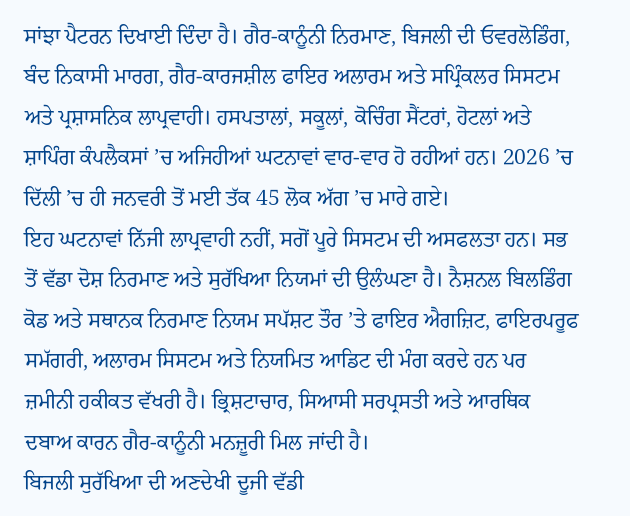ਸਾਂਝਾ ਪੈਟਰਨ ਦਿਖਾਈ ਦਿੰਦਾ ਹੈ। ਗੈਰ-ਕਾਨੂੰਨੀ ਨਿਰਮਾਣ, ਬਿਜਲੀ ਦੀ ਓਵਰਲੋਡਿੰਗ, ਬੰਦ ਨਿਕਾਸੀ ਮਾਰਗ, ਗੈਰ-ਕਾਰਜਸ਼ੀਲ ਫਾਇਰ ਅਲਾਰਮ ਅਤੇ ਸਪ੍ਰਿੰਕਲਰ ਸਿਸਟਮ ਅਤੇ ਪ੍ਰਸ਼ਾਸਨਿਕ ਲਾਪ੍ਰਵਾਹੀ। ਹਸਪਤਾਲਾਂ, ਸਕੂਲਾਂ, ਕੋਚਿੰਗ ਸੈਂਟਰਾਂ, ਹੋਟਲਾਂ ਅਤੇ ਸ਼ਾਪਿੰਗ ਕੰਪਲੈਕਸਾਂ ’ਚ ਅਜਿਹੀਆਂ ਘਟਨਾਵਾਂ ਵਾਰ-ਵਾਰ ਹੋ ਰਹੀਆਂ ਹਨ। 2026 ’ਚ ਦਿੱਲੀ ’ਚ ਹੀ ਜਨਵਰੀ ਤੋਂ ਮਈ ਤੱਕ 45 ਲੋਕ ਅੱਗ ’ਚ ਮਾਰੇ ਗਏ।
ਇਹ ਘਟਨਾਵਾਂ ਨਿੱਜੀ ਲਾਪ੍ਰਵਾਹੀ ਨਹੀਂ, ਸਗੋਂ ਪੂਰੇ ਸਿਸਟਮ ਦੀ ਅਸਫਲਤਾ ਹਨ। ਸਭ ਤੋਂ ਵੱਡਾ ਦੋਸ਼ ਨਿਰਮਾਣ ਅਤੇ ਸੁਰੱਖਿਆ ਨਿਯਮਾਂ ਦੀ ਉਲੰਘਣਾ ਹੈ। ਨੈਸ਼ਨਲ ਬਿਲਡਿੰਗ ਕੋਡ ਅਤੇ ਸਥਾਨਕ ਨਿਰਮਾਣ ਨਿਯਮ ਸਪੱਸ਼ਟ ਤੌਰ ’ਤੇ ਫਾਇਰ ਐਗਜ਼ਿਟ, ਫਾਇਰਪਰੂਫ ਸਮੱਗਰੀ, ਅਲਾਰਮ ਸਿਸਟਮ ਅਤੇ ਨਿਯਮਿਤ ਆਡਿਟ ਦੀ ਮੰਗ ਕਰਦੇ ਹਨ ਪਰ ਜ਼ਮੀਨੀ ਹਕੀਕਤ ਵੱਖਰੀ ਹੈ। ਭ੍ਰਿਸ਼ਟਾਚਾਰ, ਸਿਆਸੀ ਸਰਪ੍ਰਸਤੀ ਅਤੇ ਆਰਥਿਕ ਦਬਾਅ ਕਾਰਨ ਗੈਰ-ਕਾਨੂੰਨੀ ਮਨਜ਼ੂਰੀ ਮਿਲ ਜਾਂਦੀ ਹੈ।
ਬਿਜਲੀ ਸੁਰੱਖਿਆ ਦੀ ਅਣਦੇਖੀ ਦੂਜੀ ਵੱਡੀ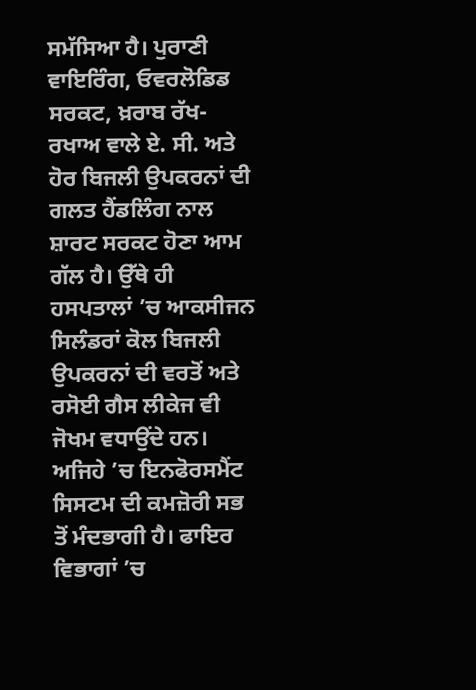ਸਮੱਸਿਆ ਹੈ। ਪੁਰਾਣੀ ਵਾਇਰਿੰਗ, ਓਵਰਲੋਡਿਡ ਸਰਕਟ, ਖ਼ਰਾਬ ਰੱਖ-ਰਖਾਅ ਵਾਲੇ ਏ. ਸੀ. ਅਤੇ ਹੋਰ ਬਿਜਲੀ ਉਪਕਰਨਾਂ ਦੀ ਗਲਤ ਹੈਂਡਲਿੰਗ ਨਾਲ ਸ਼ਾਰਟ ਸਰਕਟ ਹੋਣਾ ਆਮ ਗੱਲ ਹੈ। ਉੱਥੇ ਹੀ ਹਸਪਤਾਲਾਂ ’ਚ ਆਕਸੀਜਨ ਸਿਲੰਡਰਾਂ ਕੋਲ ਬਿਜਲੀ ਉਪਕਰਨਾਂ ਦੀ ਵਰਤੋਂ ਅਤੇ ਰਸੋਈ ਗੈਸ ਲੀਕੇਜ ਵੀ ਜੋਖਮ ਵਧਾਉਂਦੇ ਹਨ।
ਅਜਿਹੇ ’ਚ ਇਨਫੋਰਸਮੈਂਟ ਸਿਸਟਮ ਦੀ ਕਮਜ਼ੋਰੀ ਸਭ ਤੋਂ ਮੰਦਭਾਗੀ ਹੈ। ਫਾਇਰ ਵਿਭਾਗਾਂ ’ਚ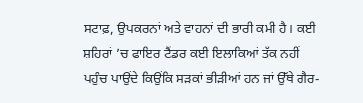ਸਟਾਫ਼, ਉਪਕਰਨਾਂ ਅਤੇ ਵਾਹਨਾਂ ਦੀ ਭਾਰੀ ਕਮੀ ਹੈ। ਕਈ ਸ਼ਹਿਰਾਂ ’ਚ ਫਾਇਰ ਟੈਂਡਰ ਕਈ ਇਲਾਕਿਆਂ ਤੱਕ ਨਹੀਂ ਪਹੁੰਚ ਪਾਉਂਦੇ ਕਿਉਂਕਿ ਸੜਕਾਂ ਭੀੜੀਆਂ ਹਨ ਜਾਂ ਉੱਥੇ ਗੈਰ-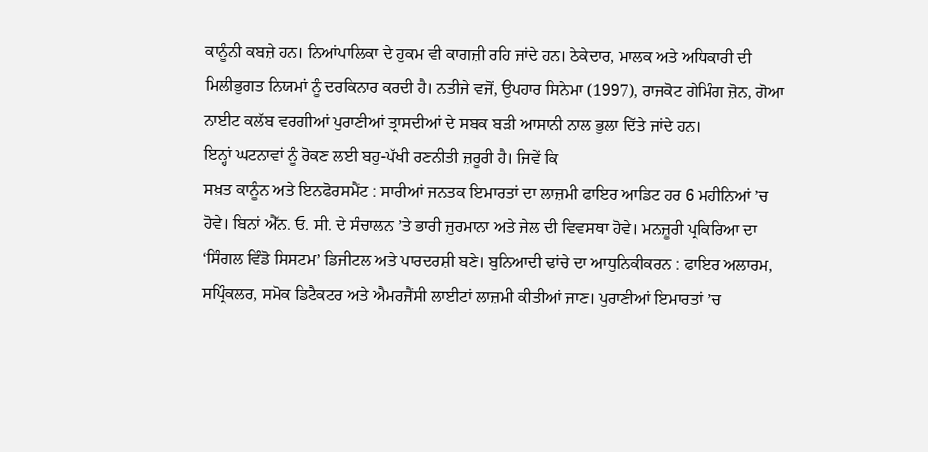ਕਾਨੂੰਨੀ ਕਬਜ਼ੇ ਹਨ। ਨਿਆਂਪਾਲਿਕਾ ਦੇ ਹੁਕਮ ਵੀ ਕਾਗਜ਼ੀ ਰਹਿ ਜਾਂਦੇ ਹਨ। ਠੇਕੇਦਾਰ, ਮਾਲਕ ਅਤੇ ਅਧਿਕਾਰੀ ਦੀ ਮਿਲੀਭੁਗਤ ਨਿਯਮਾਂ ਨੂੰ ਦਰਕਿਨਾਰ ਕਰਦੀ ਹੈ। ਨਤੀਜੇ ਵਜੋਂ, ਉਪਹਾਰ ਸਿਨੇਮਾ (1997), ਰਾਜਕੋਟ ਗੇਮਿੰਗ ਜ਼ੋਨ, ਗੋਆ ਨਾਈਟ ਕਲੱਬ ਵਰਗੀਆਂ ਪੁਰਾਣੀਆਂ ਤ੍ਰਾਸਦੀਆਂ ਦੇ ਸਬਕ ਬੜੀ ਆਸਾਨੀ ਨਾਲ ਭੁਲਾ ਦਿੱਤੇ ਜਾਂਦੇ ਹਨ।
ਇਨ੍ਹਾਂ ਘਟਨਾਵਾਂ ਨੂੰ ਰੋਕਣ ਲਈ ਬਹੁ-ਪੱਖੀ ਰਣਨੀਤੀ ਜ਼ਰੂਰੀ ਹੈ। ਜਿਵੇਂ ਕਿ
ਸਖ਼ਤ ਕਾਨੂੰਨ ਅਤੇ ਇਨਫੋਰਸਮੈਂਟ : ਸਾਰੀਆਂ ਜਨਤਕ ਇਮਾਰਤਾਂ ਦਾ ਲਾਜ਼ਮੀ ਫਾਇਰ ਆਡਿਟ ਹਰ 6 ਮਹੀਨਿਆਂ ’ਚ ਹੋਵੇ। ਬਿਨਾਂ ਐੱਨ. ਓ. ਸੀ. ਦੇ ਸੰਚਾਲਨ ’ਤੇ ਭਾਰੀ ਜੁਰਮਾਨਾ ਅਤੇ ਜੇਲ ਦੀ ਵਿਵਸਥਾ ਹੋਵੇ। ਮਨਜ਼ੂਰੀ ਪ੍ਰਕਿਰਿਆ ਦਾ ‘ਸਿੰਗਲ ਵਿੰਡੋ ਸਿਸਟਮ’ ਡਿਜੀਟਲ ਅਤੇ ਪਾਰਦਰਸ਼ੀ ਬਣੇ। ਬੁਨਿਆਦੀ ਢਾਂਚੇ ਦਾ ਆਧੁਨਿਕੀਕਰਨ : ਫਾਇਰ ਅਲਾਰਮ, ਸਪ੍ਰਿੰਕਲਰ, ਸਮੋਕ ਡਿਟੈਕਟਰ ਅਤੇ ਐਮਰਜੈਂਸੀ ਲਾਈਟਾਂ ਲਾਜ਼ਮੀ ਕੀਤੀਆਂ ਜਾਣ। ਪੁਰਾਣੀਆਂ ਇਮਾਰਤਾਂ ’ਚ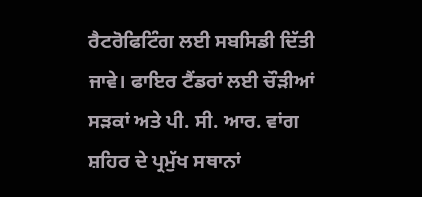ਰੈਟਰੋਫਿਟਿੰਗ ਲਈ ਸਬਸਿਡੀ ਦਿੱਤੀ ਜਾਵੇ। ਫਾਇਰ ਟੈਂਡਰਾਂ ਲਈ ਚੌੜੀਆਂ ਸੜਕਾਂ ਅਤੇ ਪੀ. ਸੀ. ਆਰ. ਵਾਂਗ ਸ਼ਹਿਰ ਦੇ ਪ੍ਰਮੁੱਖ ਸਥਾਨਾਂ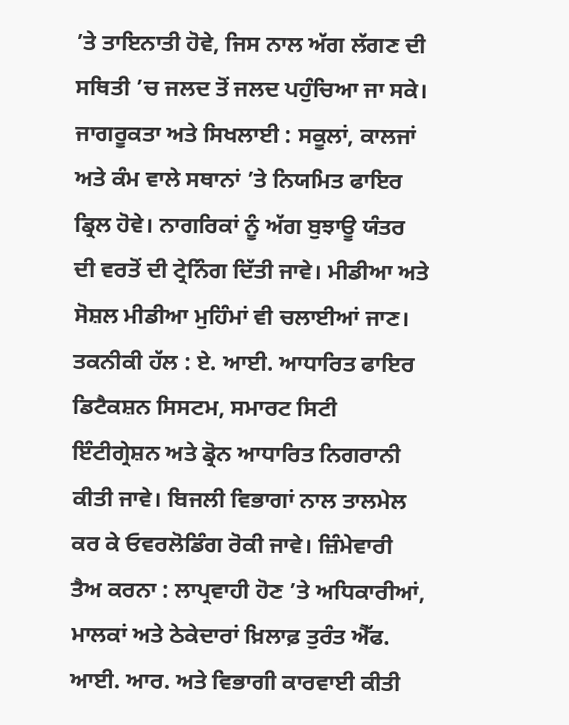’ਤੇ ਤਾਇਨਾਤੀ ਹੋਵੇ, ਜਿਸ ਨਾਲ ਅੱਗ ਲੱਗਣ ਦੀ ਸਥਿਤੀ ’ਚ ਜਲਦ ਤੋਂ ਜਲਦ ਪਹੁੰਚਿਆ ਜਾ ਸਕੇ।
ਜਾਗਰੂਕਤਾ ਅਤੇ ਸਿਖਲਾਈ : ਸਕੂਲਾਂ, ਕਾਲਜਾਂ ਅਤੇ ਕੰਮ ਵਾਲੇ ਸਥਾਨਾਂ ’ਤੇ ਨਿਯਮਿਤ ਫਾਇਰ ਡ੍ਰਿਲ ਹੋਵੇ। ਨਾਗਰਿਕਾਂ ਨੂੰ ਅੱਗ ਬੁਝਾਊ ਯੰਤਰ ਦੀ ਵਰਤੋਂ ਦੀ ਟ੍ਰੇਨਿੰਗ ਦਿੱਤੀ ਜਾਵੇ। ਮੀਡੀਆ ਅਤੇ ਸੋਸ਼ਲ ਮੀਡੀਆ ਮੁਹਿੰਮਾਂ ਵੀ ਚਲਾਈਆਂ ਜਾਣ। ਤਕਨੀਕੀ ਹੱਲ : ਏ. ਆਈ. ਆਧਾਰਿਤ ਫਾਇਰ ਡਿਟੈਕਸ਼ਨ ਸਿਸਟਮ, ਸਮਾਰਟ ਸਿਟੀ ਇੰਟੀਗ੍ਰੇਸ਼ਨ ਅਤੇ ਡ੍ਰੋਨ ਆਧਾਰਿਤ ਨਿਗਰਾਨੀ ਕੀਤੀ ਜਾਵੇ। ਬਿਜਲੀ ਵਿਭਾਗਾਂ ਨਾਲ ਤਾਲਮੇਲ ਕਰ ਕੇ ਓਵਰਲੋਡਿੰਗ ਰੋਕੀ ਜਾਵੇ। ਜ਼ਿੰਮੇਵਾਰੀ ਤੈਅ ਕਰਨਾ : ਲਾਪ੍ਰਵਾਹੀ ਹੋਣ ’ਤੇ ਅਧਿਕਾਰੀਆਂ, ਮਾਲਕਾਂ ਅਤੇ ਠੇਕੇਦਾਰਾਂ ਖ਼ਿਲਾਫ਼ ਤੁਰੰਤ ਐੱਫ. ਆਈ. ਆਰ. ਅਤੇ ਵਿਭਾਗੀ ਕਾਰਵਾਈ ਕੀਤੀ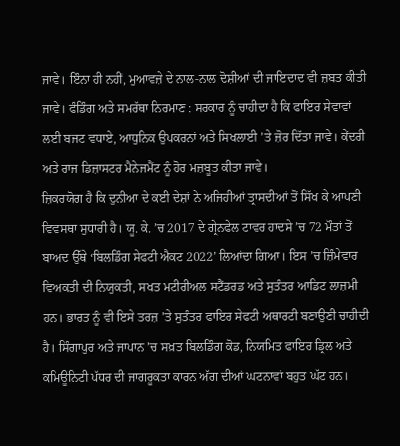ਜਾਵੇ। ਇੰਨਾ ਹੀ ਨਹੀਂ, ਮੁਆਵਜ਼ੇ ਦੇ ਨਾਲ-ਨਾਲ ਦੋਸ਼ੀਆਂ ਦੀ ਜਾਇਦਾਦ ਵੀ ਜ਼ਬਤ ਕੀਤੀ ਜਾਵੇ। ਫੰਡਿੰਗ ਅਤੇ ਸਮਰੱਥਾ ਨਿਰਮਾਣ : ਸਰਕਾਰ ਨੂੰ ਚਾਹੀਦਾ ਹੈ ਕਿ ਫਾਇਰ ਸੇਵਾਵਾਂ ਲਈ ਬਜਟ ਵਧਾਏ, ਆਧੁਨਿਕ ਉਪਕਰਨਾਂ ਅਤੇ ਸਿਖਲਾਈ ’ਤੇ ਜ਼ੋਰ ਦਿੱਤਾ ਜਾਵੇ। ਕੇਂਦਰੀ ਅਤੇ ਰਾਜ ਡਿਜ਼ਾਸਟਰ ਮੈਨੇਜਮੈਂਟ ਨੂੰ ਹੋਰ ਮਜ਼ਬੂਤ ਕੀਤਾ ਜਾਵੇ।
ਜ਼ਿਕਰਯੋਗ ਹੈ ਕਿ ਦੁਨੀਆ ਦੇ ਕਈ ਦੇਸ਼ਾਂ ਨੇ ਅਜਿਹੀਆਂ ਤ੍ਰਾਸਦੀਆਂ ਤੋਂ ਸਿੱਖ ਕੇ ਆਪਣੀ ਵਿਵਸਥਾ ਸੁਧਾਰੀ ਹੈ। ਯੂ. ਕੇ. ’ਚ 2017 ਦੇ ਗ੍ਰੇਨਫੇਲ ਟਾਵਰ ਹਾਦਸੇ ’ਚ 72 ਮੌਤਾਂ ਤੋਂ ਬਾਅਦ ਉੱਥੇ ‘ਬਿਲਡਿੰਗ ਸੇਫਟੀ ਐਕਟ 2022’ ਲਿਆਂਦਾ ਗਿਆ। ਇਸ ’ਚ ਜ਼ਿੰਮੇਵਾਰ ਵਿਅਕਤੀ ਦੀ ਨਿਯੁਕਤੀ, ਸਖਤ ਮਟੀਰੀਅਲ ਸਟੈਂਡਰਡ ਅਤੇ ਸੁਤੰਤਰ ਆਡਿਟ ਲਾਜ਼ਮੀ ਹਨ। ਭਾਰਤ ਨੂੰ ਵੀ ਇਸੇ ਤਰਜ਼ ’ਤੇ ਸੁਤੰਤਰ ਫਾਇਰ ਸੇਫਟੀ ਅਥਾਰਟੀ ਬਣਾਉਣੀ ਚਾਹੀਦੀ ਹੈ। ਸਿੰਗਾਪੁਰ ਅਤੇ ਜਾਪਾਨ ’ਚ ਸਖ਼ਤ ਬਿਲਡਿੰਗ ਕੋਡ, ਨਿਯਮਿਤ ਫਾਇਰ ਡ੍ਰਿਲ ਅਤੇ ਕਮਿਊਨਿਟੀ ਪੱਧਰ ਦੀ ਜਾਗਰੂਕਤਾ ਕਾਰਨ ਅੱਗ ਦੀਆਂ ਘਟਨਾਵਾਂ ਬਹੁਤ ਘੱਟ ਹਨ।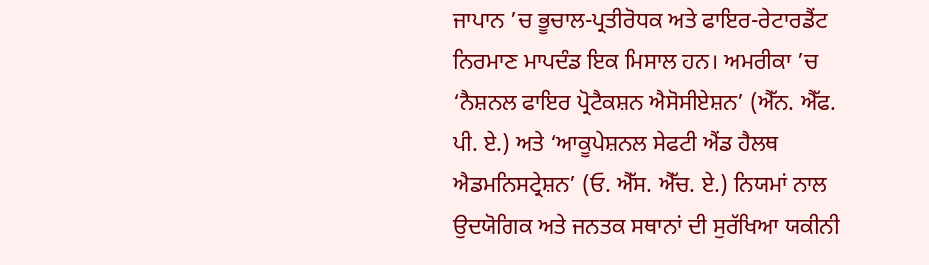ਜਾਪਾਨ ’ਚ ਭੂਚਾਲ-ਪ੍ਰਤੀਰੋਧਕ ਅਤੇ ਫਾਇਰ-ਰੇਟਾਰਡੈਂਟ ਨਿਰਮਾਣ ਮਾਪਦੰਡ ਇਕ ਮਿਸਾਲ ਹਨ। ਅਮਰੀਕਾ ’ਚ ‘ਨੈਸ਼ਨਲ ਫਾਇਰ ਪ੍ਰੋਟੈਕਸ਼ਨ ਐਸੋਸੀਏਸ਼ਨ’ (ਐੱਨ. ਐੱਫ. ਪੀ. ਏ.) ਅਤੇ ‘ਆਕੂਪੇਸ਼ਨਲ ਸੇਫਟੀ ਐਂਡ ਹੈਲਥ ਐਡਮਨਿਸਟ੍ਰੇਸ਼ਨ’ (ਓ. ਐੱਸ. ਐੱਚ. ਏ.) ਨਿਯਮਾਂ ਨਾਲ ਉਦਯੋਗਿਕ ਅਤੇ ਜਨਤਕ ਸਥਾਨਾਂ ਦੀ ਸੁਰੱਖਿਆ ਯਕੀਨੀ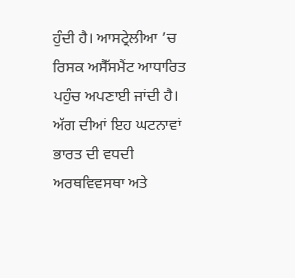ਹੁੰਦੀ ਹੈ। ਆਸਟ੍ਰੇਲੀਆ ’ਚ ਰਿਸਕ ਅਸੈੱਸਮੈਂਟ ਆਧਾਰਿਤ ਪਹੁੰਚ ਅਪਣਾਈ ਜਾਂਦੀ ਹੈ।
ਅੱਗ ਦੀਆਂ ਇਹ ਘਟਨਾਵਾਂ ਭਾਰਤ ਦੀ ਵਧਦੀ ਅਰਥਵਿਵਸਥਾ ਅਤੇ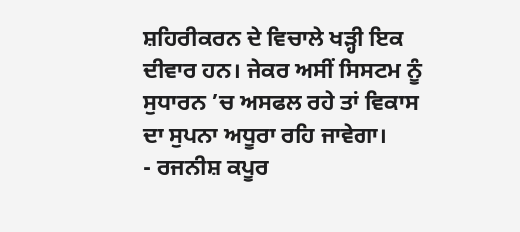ਸ਼ਹਿਰੀਕਰਨ ਦੇ ਵਿਚਾਲੇ ਖੜ੍ਹੀ ਇਕ ਦੀਵਾਰ ਹਨ। ਜੇਕਰ ਅਸੀਂ ਸਿਸਟਮ ਨੂੰ ਸੁਧਾਰਨ ’ਚ ਅਸਫਲ ਰਹੇ ਤਾਂ ਵਿਕਾਸ ਦਾ ਸੁਪਨਾ ਅਧੂਰਾ ਰਹਿ ਜਾਵੇਗਾ।
- ਰਜਨੀਸ਼ ਕਪੂਰ